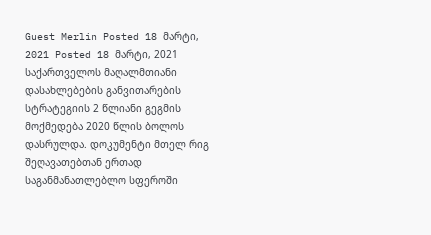Guest Merlin Posted 18 მარტი, 2021 Posted 18 მარტი, 2021 საქართველოს მაღალმთიანი დასახლებების განვითარების სტრატეგიის 2 წლიანი გეგმის მოქმედება 2020 წლის ბოლოს დასრულდა. დოკუმენტი მთელ რიგ შეღავათებთან ერთად საგანმანათლებლო სფეროში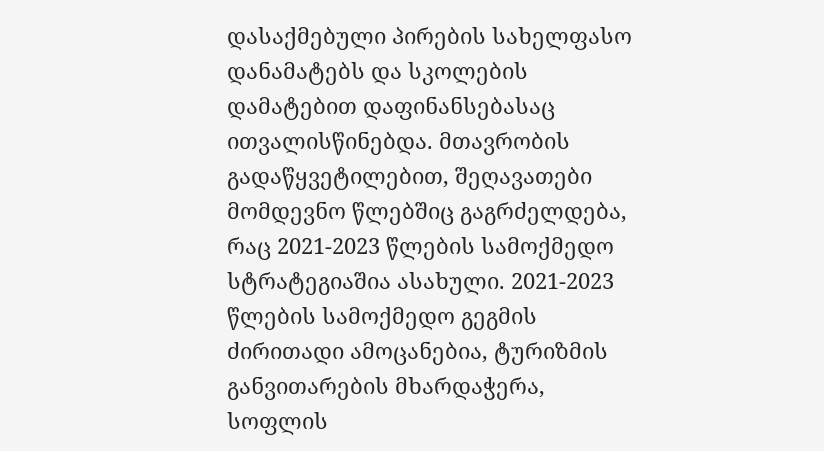დასაქმებული პირების სახელფასო დანამატებს და სკოლების დამატებით დაფინანსებასაც ითვალისწინებდა. მთავრობის გადაწყვეტილებით, შეღავათები მომდევნო წლებშიც გაგრძელდება, რაც 2021-2023 წლების სამოქმედო სტრატეგიაშია ასახული. 2021-2023 წლების სამოქმედო გეგმის ძირითადი ამოცანებია, ტურიზმის განვითარების მხარდაჭერა, სოფლის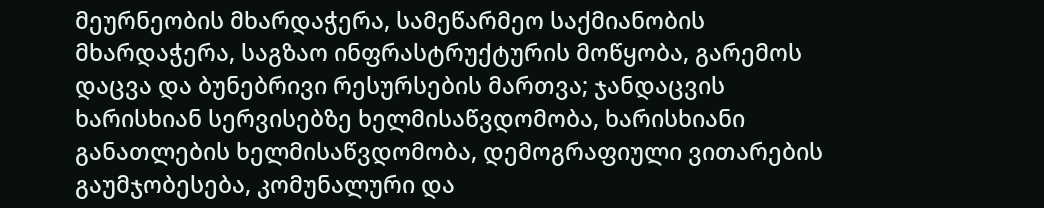მეურნეობის მხარდაჭერა, სამეწარმეო საქმიანობის მხარდაჭერა, საგზაო ინფრასტრუქტურის მოწყობა, გარემოს დაცვა და ბუნებრივი რესურსების მართვა; ჯანდაცვის ხარისხიან სერვისებზე ხელმისაწვდომობა, ხარისხიანი განათლების ხელმისაწვდომობა, დემოგრაფიული ვითარების გაუმჯობესება, კომუნალური და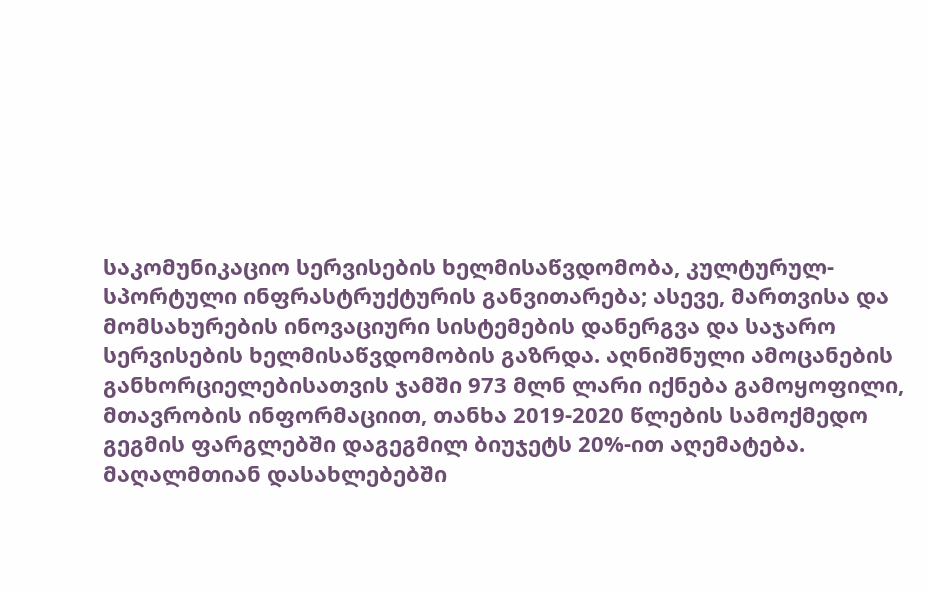საკომუნიკაციო სერვისების ხელმისაწვდომობა, კულტურულ-სპორტული ინფრასტრუქტურის განვითარება; ასევე, მართვისა და მომსახურების ინოვაციური სისტემების დანერგვა და საჯარო სერვისების ხელმისაწვდომობის გაზრდა. აღნიშნული ამოცანების განხორციელებისათვის ჯამში 973 მლნ ლარი იქნება გამოყოფილი, მთავრობის ინფორმაციით, თანხა 2019-2020 წლების სამოქმედო გეგმის ფარგლებში დაგეგმილ ბიუჯეტს 20%-ით აღემატება. მაღალმთიან დასახლებებში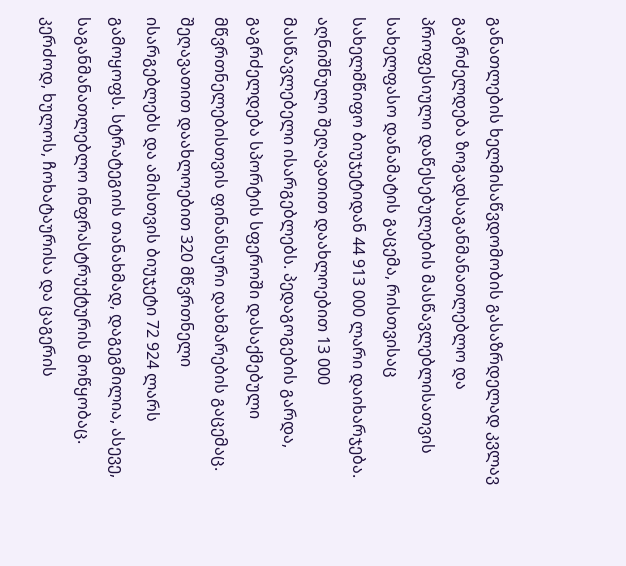განათლების ხელმისაწვდომობის გასაზრდელად კვლავ გაგრძელდება ზოგადსაგანმანათლებლო და პროფესიული დაწესებულების მასწავლებლისათვის სახელფასო დანამატის გაცემა, რისთვისაც სახელმწიფო ბიუჯეტიდან 44 913 000 ლარი დაიხარჯება. აღნიშნული შეღავათით დაახლოებით 13 000 მასწავლებელი ისარგებლებს. პედაგოგების გარდა, გაგრძელდება სპორტის სფეროში დასაქმებული მწვრთნელებისთვის ფინანსური დახმარების გაცემაც. შეღავათით დაახლოებით 320 მწვრთნელი ისარგებლებს და ამისთვის ბიუჯეტი 72 924 ლარს გამოყოფს. სტრატეგიის თანახმად, დაგეგმილია, ასევე, საგანმანათლებლო ინფრასტრუქტურის მოწყობაც. კერძოდ, ხულოს, ჩოხატაურისა და ცაგერის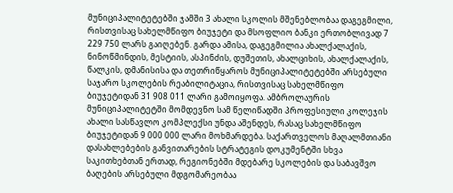მუნიციპალიტეტებში ჯამში 3 ახალი სკოლის მშენებლობაა დაგეგმილი, რისთვისაც სახელმწიფო ბიუჯეტი და მსოფლიო ბანკი ერთობლივად 7 229 750 ლარს გაიღებენ. გარდა ამისა, დაგეგმილია ახალქალაქის, ნინოწმინდის, მესტიის, ასპინძის, დუშეთის, ახალციხის, ახალქალაქის, წალკის, დმანისისა და თეთრიწყაროს მუნიციპალიტეტებში არსებული საჯარო სკოლების რეაბილიტაცია, რისთვისაც სახელმწიფო ბიუჯეტიდან 31 908 011 ლარი გამოიყოფა. ამბროლაურის მუნიციპალიტეტში მომდევნო სამ წელიწადში პროფესიული კოლეჯის ახალი სასწავლო კომპლექსი უნდა აშენდეს, რასაც სახელმწიფო ბიუჯეტიდან 9 000 000 ლარი მოხმარდება. საქართველოს მაღალმთიანი დასახლებების განვითარების სტრატეგის დოკუმენტში სხვა საკითხებთან ერთად, რეგიონებში მდებარე სკოლების და საბავშვო ბაღების არსებული მდგომარეობაა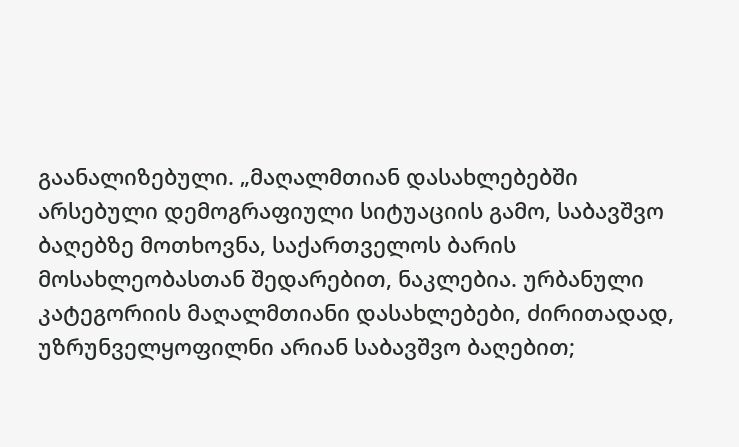გაანალიზებული. „მაღალმთიან დასახლებებში არსებული დემოგრაფიული სიტუაციის გამო, საბავშვო ბაღებზე მოთხოვნა, საქართველოს ბარის მოსახლეობასთან შედარებით, ნაკლებია. ურბანული კატეგორიის მაღალმთიანი დასახლებები, ძირითადად, უზრუნველყოფილნი არიან საბავშვო ბაღებით;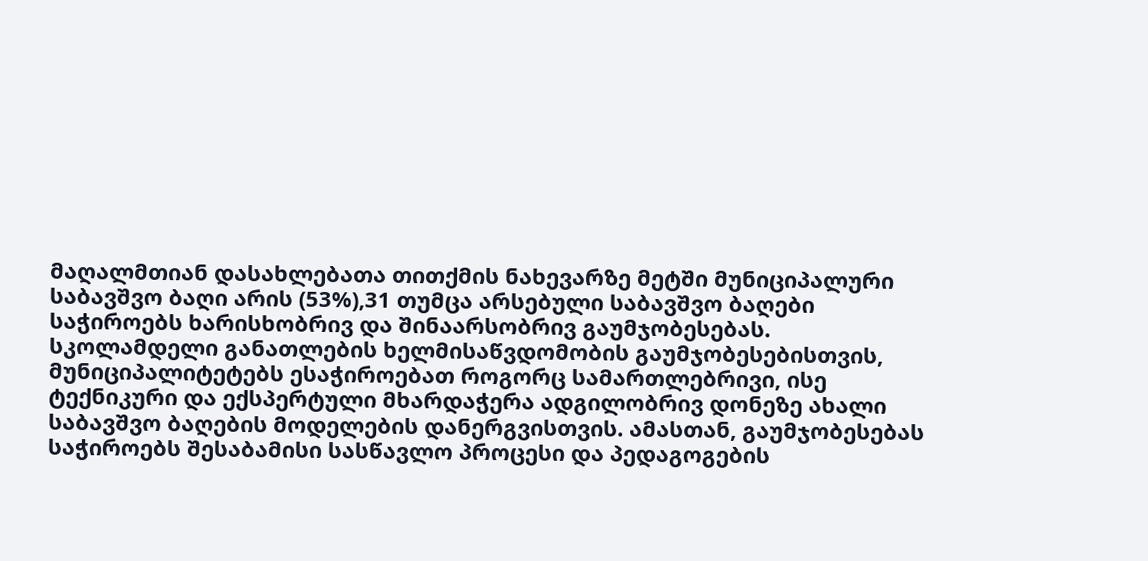მაღალმთიან დასახლებათა თითქმის ნახევარზე მეტში მუნიციპალური საბავშვო ბაღი არის (53%),31 თუმცა არსებული საბავშვო ბაღები საჭიროებს ხარისხობრივ და შინაარსობრივ გაუმჯობესებას. სკოლამდელი განათლების ხელმისაწვდომობის გაუმჯობესებისთვის, მუნიციპალიტეტებს ესაჭიროებათ როგორც სამართლებრივი, ისე ტექნიკური და ექსპერტული მხარდაჭერა ადგილობრივ დონეზე ახალი საბავშვო ბაღების მოდელების დანერგვისთვის. ამასთან, გაუმჯობესებას საჭიროებს შესაბამისი სასწავლო პროცესი და პედაგოგების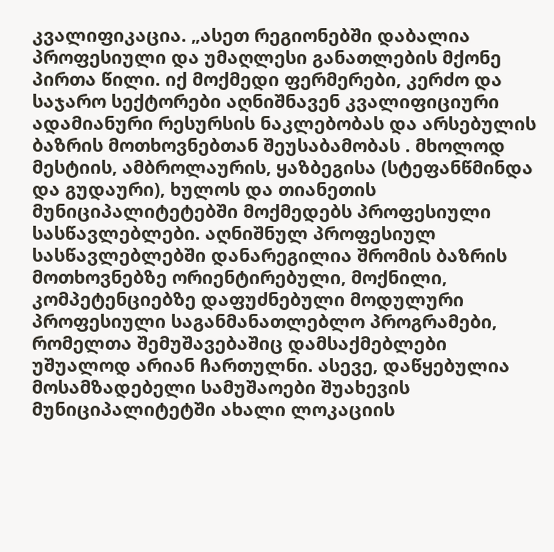კვალიფიკაცია. „ასეთ რეგიონებში დაბალია პროფესიული და უმაღლესი განათლების მქონე პირთა წილი. იქ მოქმედი ფერმერები, კერძო და საჯარო სექტორები აღნიშნავენ კვალიფიციური ადამიანური რესურსის ნაკლებობას და არსებულის ბაზრის მოთხოვნებთან შეუსაბამობას . მხოლოდ მესტიის, ამბროლაურის, ყაზბეგისა (სტეფანწმინდა და გუდაური), ხულოს და თიანეთის მუნიციპალიტეტებში მოქმედებს პროფესიული სასწავლებლები. აღნიშნულ პროფესიულ სასწავლებლებში დანარეგილია შრომის ბაზრის მოთხოვნებზე ორიენტირებული, მოქნილი, კომპეტენციებზე დაფუძნებული მოდულური პროფესიული საგანმანათლებლო პროგრამები, რომელთა შემუშავებაშიც დამსაქმებლები უშუალოდ არიან ჩართულნი. ასევე, დაწყებულია მოსამზადებელი სამუშაოები შუახევის მუნიციპალიტეტში ახალი ლოკაციის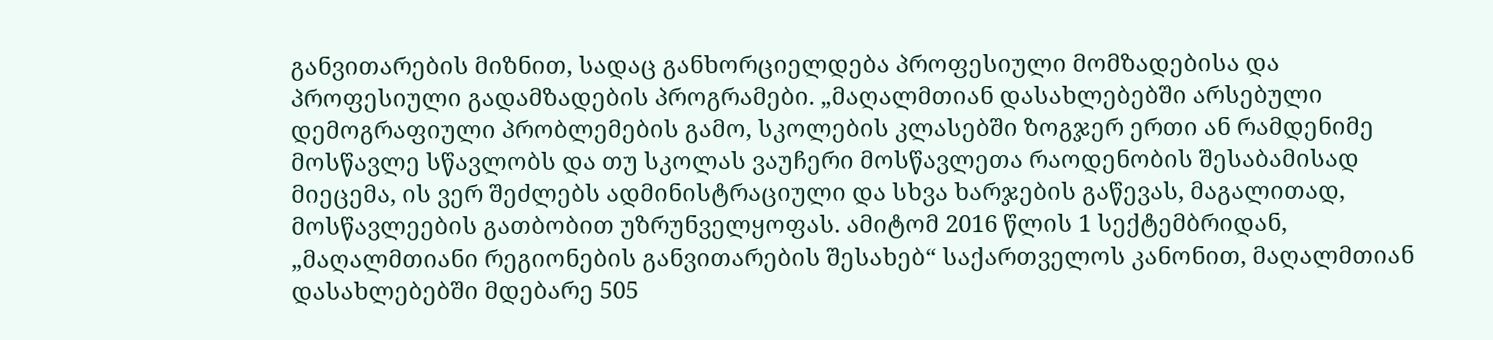განვითარების მიზნით, სადაც განხორციელდება პროფესიული მომზადებისა და პროფესიული გადამზადების პროგრამები. „მაღალმთიან დასახლებებში არსებული დემოგრაფიული პრობლემების გამო, სკოლების კლასებში ზოგჯერ ერთი ან რამდენიმე მოსწავლე სწავლობს და თუ სკოლას ვაუჩერი მოსწავლეთა რაოდენობის შესაბამისად მიეცემა, ის ვერ შეძლებს ადმინისტრაციული და სხვა ხარჯების გაწევას, მაგალითად, მოსწავლეების გათბობით უზრუნველყოფას. ამიტომ 2016 წლის 1 სექტემბრიდან, „მაღალმთიანი რეგიონების განვითარების შესახებ“ საქართველოს კანონით, მაღალმთიან დასახლებებში მდებარე 505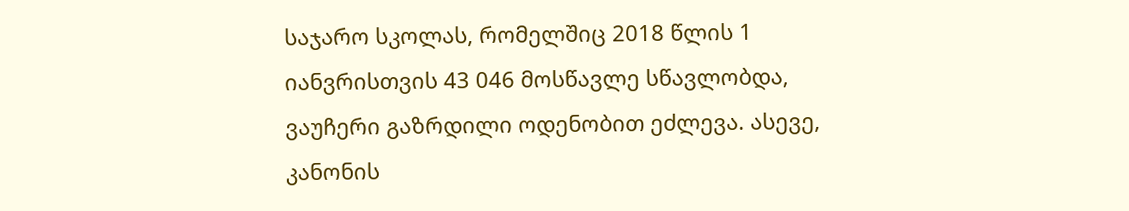საჯარო სკოლას, რომელშიც 2018 წლის 1 იანვრისთვის 43 046 მოსწავლე სწავლობდა, ვაუჩერი გაზრდილი ოდენობით ეძლევა. ასევე, კანონის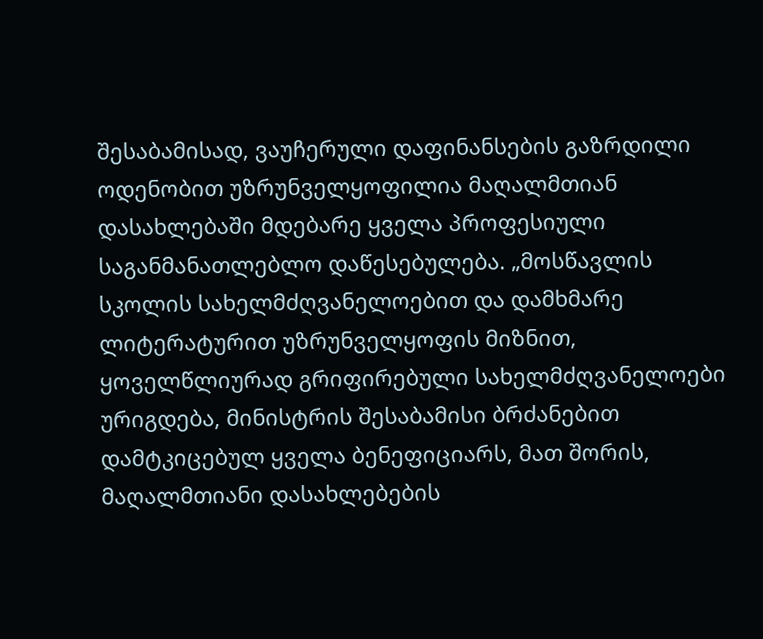შესაბამისად, ვაუჩერული დაფინანსების გაზრდილი ოდენობით უზრუნველყოფილია მაღალმთიან დასახლებაში მდებარე ყველა პროფესიული საგანმანათლებლო დაწესებულება. „მოსწავლის სკოლის სახელმძღვანელოებით და დამხმარე ლიტერატურით უზრუნველყოფის მიზნით, ყოველწლიურად გრიფირებული სახელმძღვანელოები ურიგდება, მინისტრის შესაბამისი ბრძანებით დამტკიცებულ ყველა ბენეფიციარს, მათ შორის, მაღალმთიანი დასახლებების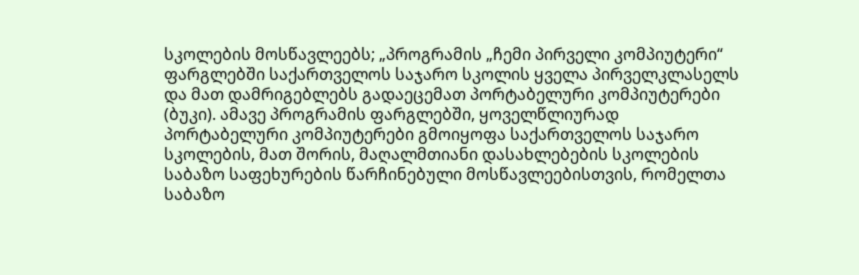სკოლების მოსწავლეებს; „პროგრამის „ჩემი პირველი კომპიუტერი“ ფარგლებში საქართველოს საჯარო სკოლის ყველა პირველკლასელს და მათ დამრიგებლებს გადაეცემათ პორტაბელური კომპიუტერები (ბუკი). ამავე პროგრამის ფარგლებში, ყოველწლიურად პორტაბელური კომპიუტერები გმოიყოფა საქართველოს საჯარო სკოლების, მათ შორის, მაღალმთიანი დასახლებების სკოლების საბაზო საფეხურების წარჩინებული მოსწავლეებისთვის, რომელთა საბაზო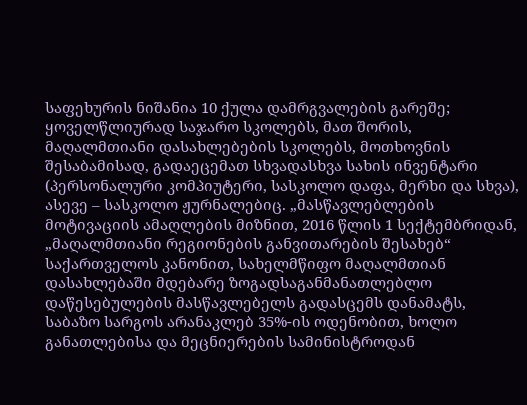საფეხურის ნიშანია 10 ქულა დამრგვალების გარეშე; ყოველწლიურად საჯარო სკოლებს, მათ შორის, მაღალმთიანი დასახლებების სკოლებს, მოთხოვნის შესაბამისად, გადაეცემათ სხვადასხვა სახის ინვენტარი (პერსონალური კომპიუტერი, სასკოლო დაფა, მერხი და სხვა), ასევე – სასკოლო ჟურნალებიც. „მასწავლებლების მოტივაციის ამაღლების მიზნით, 2016 წლის 1 სექტემბრიდან, „მაღალმთიანი რეგიონების განვითარების შესახებ“ საქართველოს კანონით, სახელმწიფო მაღალმთიან დასახლებაში მდებარე ზოგადსაგანმანათლებლო დაწესებულების მასწავლებელს გადასცემს დანამატს, საბაზო სარგოს არანაკლებ 35%-ის ოდენობით, ხოლო განათლებისა და მეცნიერების სამინისტროდან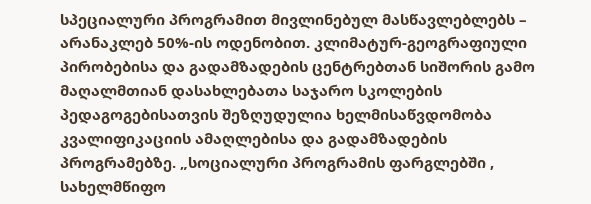სპეციალური პროგრამით მივლინებულ მასწავლებლებს – არანაკლებ 50%-ის ოდენობით. კლიმატურ-გეოგრაფიული პირობებისა და გადამზადების ცენტრებთან სიშორის გამო მაღალმთიან დასახლებათა საჯარო სკოლების პედაგოგებისათვის შეზღუდულია ხელმისაწვდომობა კვალიფიკაციის ამაღლებისა და გადამზადების პროგრამებზე. „სოციალური პროგრამის ფარგლებში , სახელმწიფო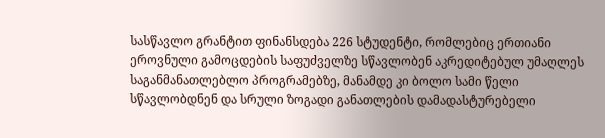სასწავლო გრანტით ფინანსდება 226 სტუდენტი, რომლებიც ერთიანი ეროვნული გამოცდების საფუძველზე სწავლობენ აკრედიტებულ უმაღლეს საგანმანათლებლო პროგრამებზე, მანამდე კი ბოლო სამი წელი სწავლობდნენ და სრული ზოგადი განათლების დამადასტურებელი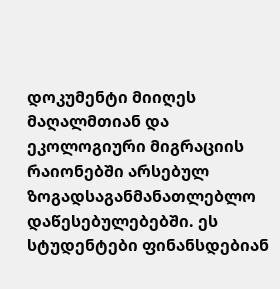დოკუმენტი მიიღეს მაღალმთიან და ეკოლოგიური მიგრაციის რაიონებში არსებულ ზოგადსაგანმანათლებლო დაწესებულებებში. ეს სტუდენტები ფინანსდებიან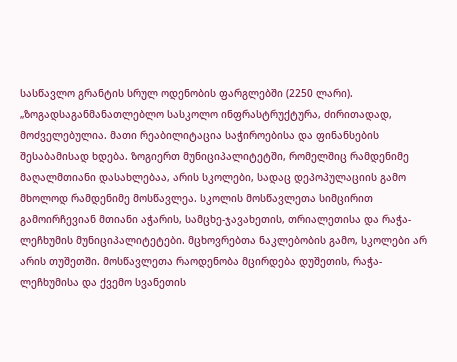სასწავლო გრანტის სრულ ოდენობის ფარგლებში (2250 ლარი). „ზოგადსაგანმანათლებლო სასკოლო ინფრასტრუქტურა, ძირითადად, მოძველებულია. მათი რეაბილიტაცია საჭიროებისა და ფინანსების შესაბამისად ხდება. ზოგიერთ მუნიციპალიტეტში, რომელშიც რამდენიმე მაღალმთიანი დასახლებაა, არის სკოლები, სადაც დეპოპულაციის გამო მხოლოდ რამდენიმე მოსწავლეა. სკოლის მოსწავლეთა სიმცირით გამოირჩევიან მთიანი აჭარის, სამცხე-ჯავახეთის, თრიალეთისა და რაჭა-ლეჩხუმის მუნიციპალიტეტები. მცხოვრებთა ნაკლებობის გამო, სკოლები არ არის თუშეთში. მოსწავლეთა რაოდენობა მცირდება დუშეთის, რაჭა-ლეჩხუმისა და ქვემო სვანეთის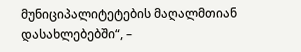მუნიციპალიტეტების მაღალმთიან დასახლებებში“, –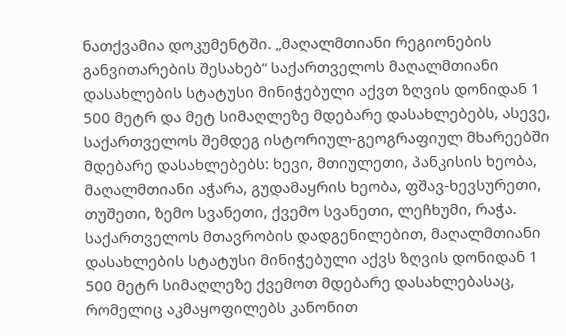ნათქვამია დოკუმენტში. „მაღალმთიანი რეგიონების განვითარების შესახებ“ საქართველოს მაღალმთიანი დასახლების სტატუსი მინიჭებული აქვთ ზღვის დონიდან 1 500 მეტრ და მეტ სიმაღლეზე მდებარე დასახლებებს, ასევე, საქართველოს შემდეგ ისტორიულ-გეოგრაფიულ მხარეებში მდებარე დასახლებებს: ხევი, მთიულეთი, პანკისის ხეობა, მაღალმთიანი აჭარა, გუდამაყრის ხეობა, ფშავ-ხევსურეთი, თუშეთი, ზემო სვანეთი, ქვემო სვანეთი, ლეჩხუმი, რაჭა. საქართველოს მთავრობის დადგენილებით, მაღალმთიანი დასახლების სტატუსი მინიჭებული აქვს ზღვის დონიდან 1 500 მეტრ სიმაღლეზე ქვემოთ მდებარე დასახლებასაც, რომელიც აკმაყოფილებს კანონით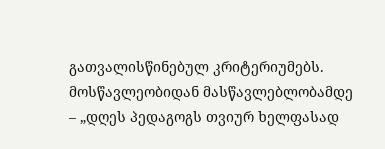გათვალისწინებულ კრიტერიუმებს. მოსწავლეობიდან მასწავლებლობამდე – „დღეს პედაგოგს თვიურ ხელფასად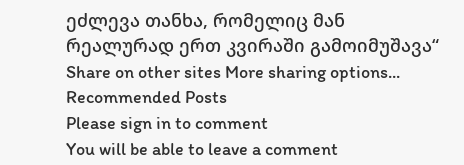ეძლევა თანხა, რომელიც მან რეალურად ერთ კვირაში გამოიმუშავა“ Share on other sites More sharing options...
Recommended Posts
Please sign in to comment
You will be able to leave a comment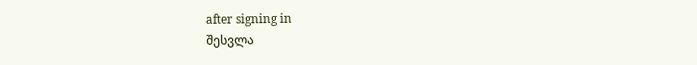after signing in
შესვლა